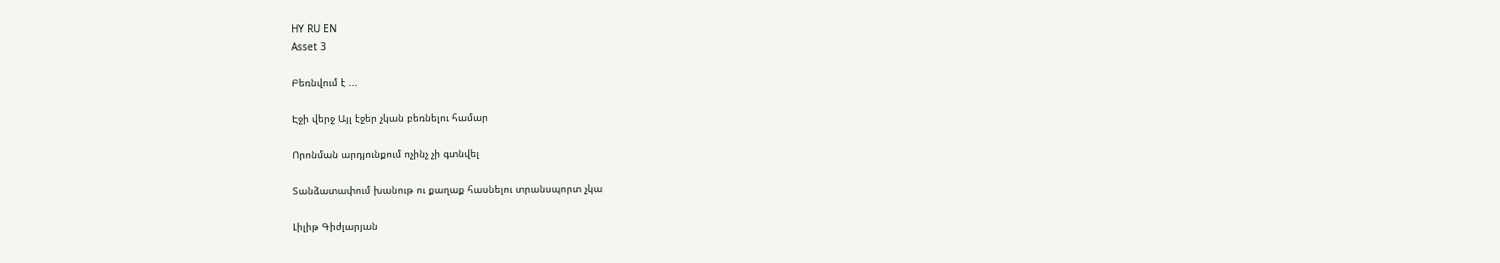HY RU EN
Asset 3

Բեռնվում է ...

Էջի վերջ Այլ էջեր չկան բեռնելու համար

Որոնման արդյունքում ոչինչ չի գտնվել

Տանձատափում խանութ ու քաղաք հասնելու տրանսպորտ չկա

Լիլիթ Գիժլարյան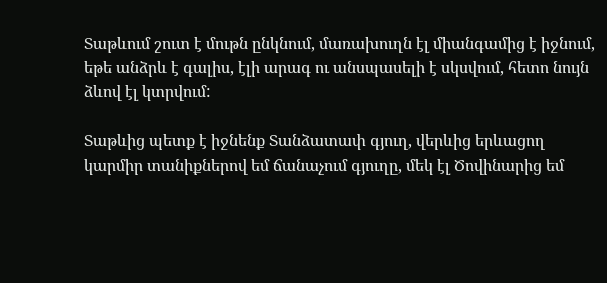Տաթևում շուտ է մութն ընկնում, մառախուղն էլ միանգամից է իջնում, եթե անձրև է գալիս, էլի արագ ու անսպասելի է սկսվում, հետո նույն  ձևով էլ կտրվում:

Տաթևից պետք է իջնենք Տանձատափ գյուղ, վերևից երևացող կարմիր տանիքներով եմ ճանաչում գյուղը, մեկ էլ Ծովինարից եմ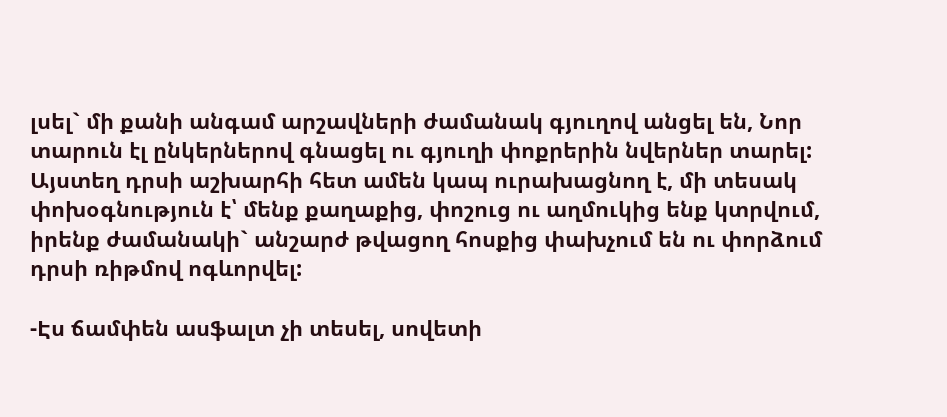լսել` մի քանի անգամ արշավների ժամանակ գյուղով անցել են, Նոր տարուն էլ ընկերներով գնացել ու գյուղի փոքրերին նվերներ տարել: Այստեղ դրսի աշխարհի հետ ամեն կապ ուրախացնող է, մի տեսակ փոխօգնություն է՝ մենք քաղաքից, փոշուց ու աղմուկից ենք կտրվում, իրենք ժամանակի` անշարժ թվացող հոսքից փախչում են ու փորձում դրսի ռիթմով ոգևորվել:

-Էս ճամփեն ասֆալտ չի տեսել, սովետի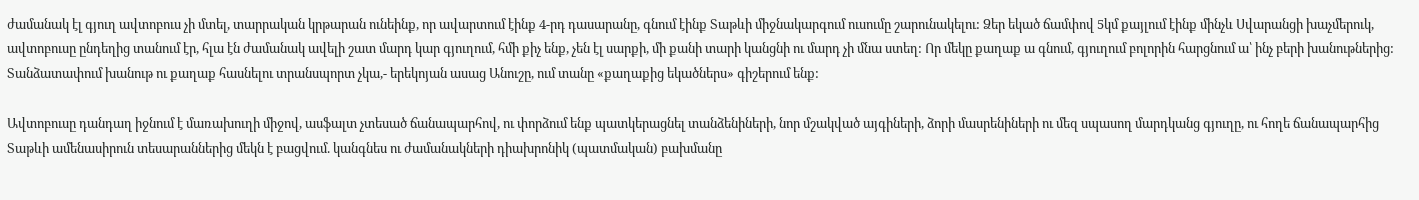ժամանակ էլ գյուղ ավտոբուս չի մտել, տարրական կրթարան ունեինք, որ ավարտում էինք 4-րդ դասարանը, գնում էինք Տաթևի միջնակարգում ուսումը շարունակելու: Ձեր եկած ճամփով 5կմ քայլում էինք մինչև Սվարանցի խաչմերուկ, ավտոբուսը ընդեղից տանում էր, հլա էն ժամանակ ավելի շատ մարդ կար գյուղում, հմի քիչ ենք, չեն էլ սարքի, մի քանի տարի կանցնի ու մարդ չի մնա ստեղ: Որ մեկը քաղաք ա գնում, գյուղում բոլորին հարցնում ա՝ ինչ բերի խանութներից: Տանձատափում խանութ ու քաղաք հասնելու տրանսպորտ չկա,- երեկոյան ասաց Անուշը, ում տանը «քաղաքից եկածներս» գիշերում ենք:

Ավտոբուսը դանդաղ իջնում է մառախուղի միջով, ասֆալտ չտեսած ճանապարհով, ու փորձում ենք պատկերացնել տանձենիների, նոր մշակված այգիների, ձորի մասրենիների ու մեզ սպասող մարդկանց գյուղը, ու հողե ճանապարհից Տաթևի ամենասիրուն տեսարաններից մեկն է բացվում. կանգնես ու ժամանակների դիախրոնիկ (պատմական) բախմանը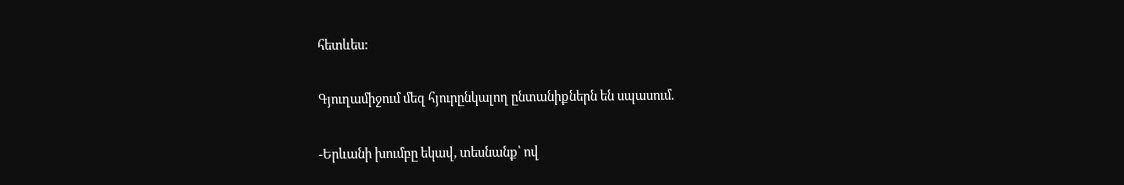հետևես:

Գյուղամիջում մեզ հյուրընկալող ընտանիքներն են սպասում.

-Երևանի խումբը եկավ, տեսնանք՝ ով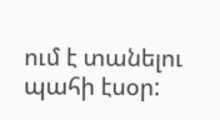ում է տանելու պահի էսօր: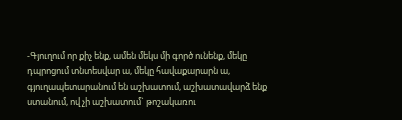-Գյուղում որ քիչ ենք, ամեն մեկս մի գործ ունենք, մեկը դպրոցում տնտեսվար ա, մեկը հավաքարարն ա, գյուղապետարանում են աշխատում, աշխատավարձ ենք ստանում, ով չի աշխատում` թոշակառու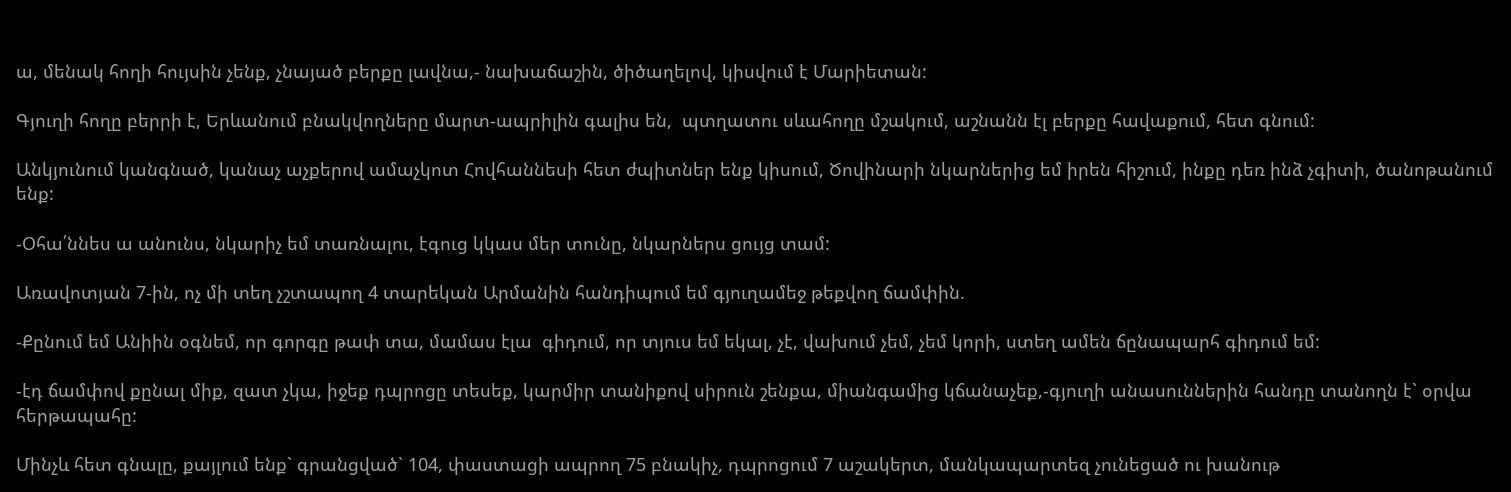ա, մենակ հողի հույսին չենք, չնայած բերքը լավնա,- նախաճաշին, ծիծաղելով, կիսվում է Մարիետան:

Գյուղի հողը բերրի է, Երևանում բնակվողները մարտ-ապրիլին գալիս են,  պտղատու սևահողը մշակում, աշնանն էլ բերքը հավաքում, հետ գնում:

Անկյունում կանգնած, կանաչ աչքերով ամաչկոտ Հովհաննեսի հետ ժպիտներ ենք կիսում, Ծովինարի նկարներից եմ իրեն հիշում, ինքը դեռ ինձ չգիտի, ծանոթանում ենք:

-Օհա՛ննես ա անունս, նկարիչ եմ տառնալու, էգուց կկաս մեր տունը, նկարներս ցույց տամ:

Առավոտյան 7-ին, ոչ մի տեղ չշտապող 4 տարեկան Արմանին հանդիպում եմ գյուղամեջ թեքվող ճամփին.

-Քընում եմ Անիին օգնեմ, որ գորգը թափ տա, մամաս էլա  գիդում, որ տյուս եմ եկալ, չէ, վախում չեմ, չեմ կորի, ստեղ ամեն ճընապարհ գիդում եմ:

-էդ ճամփով քընալ միք, զատ չկա, իջեք դպրոցը տեսեք, կարմիր տանիքով սիրուն շենքա, միանգամից կճանաչեք,-գյուղի անասուններին հանդը տանողն է` օրվա հերթապահը:

Մինչև հետ գնալը, քայլում ենք` գրանցված` 104, փաստացի ապրող 75 բնակիչ, դպրոցում 7 աշակերտ, մանկապարտեզ չունեցած ու խանութ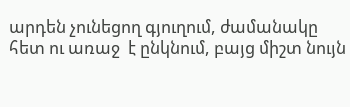արդեն չունեցող գյուղում, ժամանակը հետ ու առաջ  է ընկնում, բայց միշտ նույն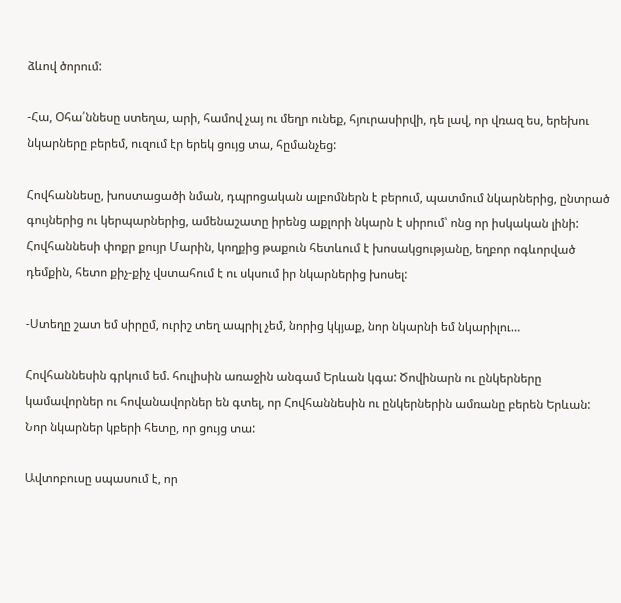ձևով ծորում:

-Հա, Օհա՛ննեսը ստեղա, արի, համով չայ ու մեղր ունեք, հյուրասիրվի, դե լավ, որ վռազ ես, երեխու նկարները բերեմ, ուզում էր երեկ ցույց տա, հըմանչեց:

Հովհաննեսը, խոստացածի նման, դպրոցական ալբոմներն է բերում, պատմում նկարներից, ընտրած գույներից ու կերպարներից, ամենաշատը իրենց աքլորի նկարն է սիրում՝ ոնց որ իսկական լինի: Հովհաննեսի փոքր քույր Մարին, կողքից թաքուն հետևում է խոսակցությանը, եղբոր ոգևորված դեմքին, հետո քիչ-քիչ վստահում է ու սկսում իր նկարներից խոսել:

-Ստեղը շատ եմ սիրըմ, ուրիշ տեղ ապրիլ չեմ, նորից կկյաք, նոր նկարնի եմ նկարիլու…

Հովհաննեսին գրկում եմ. հուլիսին առաջին անգամ Երևան կգա: Ծովինարն ու ընկերները կամավորներ ու հովանավորներ են գտել, որ Հովհաննեսին ու ընկերներին ամռանը բերեն Երևան: Նոր նկարներ կբերի հետը, որ ցույց տա:

Ավտոբուսը սպասում է, որ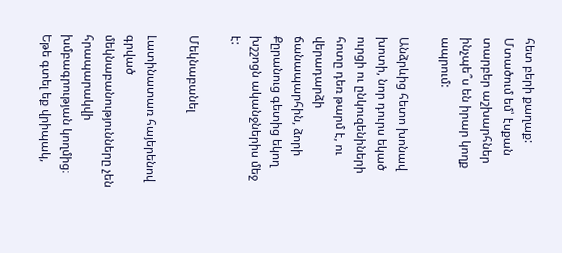հետ բերի քաղաք: Մտածում եմ՝ էսքան տարբեր աշխարհներ ինչպե՞ս են իրար կողք ապրում:

Անձրևից հետո խոնավ խոտի, նոր դուրս եկած ուրցի ու ընկուզենիների հոտը դեռ թարմ է, ու  վերադարձի ճանապարհին, ձորի Քըրանուց գետից եկող խշշոցն ականջներիս մեջ է:

Մեկնաբանել

Լատինատառ հայերենով գրված մեկնաբանությունները չեն հրապարակվի խմբագրության կողմից։
Եթե գտել եք վրիպակ,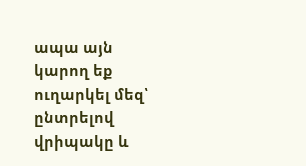ապա այն կարող եք ուղարկել մեզ՝ ընտրելով վրիպակը և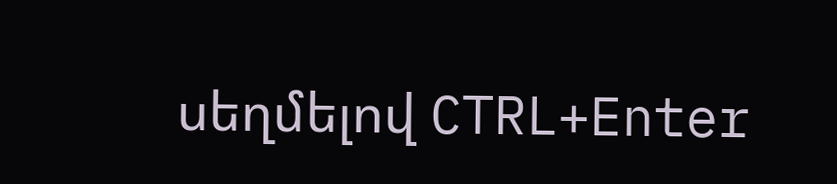սեղմելով CTRL+Enter